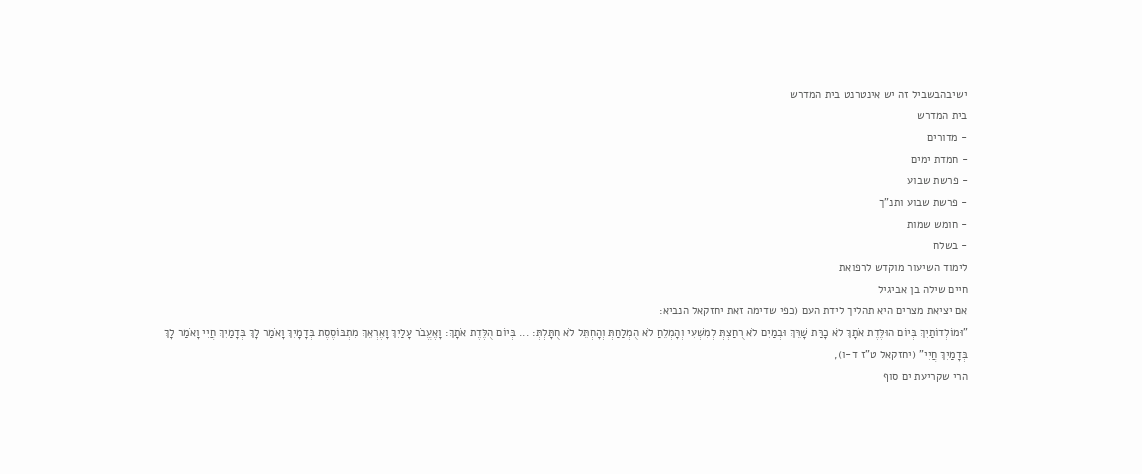ישיבהבשביל זה יש אינטרנט בית המדרש
בית המדרש
- מדורים
- חמדת ימים
- פרשת שבוע
- פרשת שבוע ותנ"ך
- חומש שמות
- בשלח
לימוד השיעור מוקדש לרפואת
חיים שילה בן אביגיל
אם יציאת מצרים היא תהליך לידת העם (כפי שדימה זאת יחזקאל הנביא:
"וּמוֹלְדוֹתַיִךְ בְּיוֹם הוּלֶּדֶת אֹתָךְ לֹא כָרַּת שָׁרֵּךְ וּבְמַיִם לֹא רֻחַצְתְּ לְמִשְׁעִי וְהָמְלֵחַ לֹא הֻמְלַחַתְּ וְהָחְתֵּל לֹא חֻתָּלְתְּ: ... בְּיוֹם הֻלֶּדֶת אֹתָךְ: וָאֶעֱבֹר עָלַיִךְ וָאֶרְאֵךְ מִתְבּוֹסֶסֶת בְּדָמָיִךְ וָאֹמַר לָךְ בְּדָמַיִךְ חֲיִי וָאֹמַר לָךְ בְּדָמַיִךְ חֲיִי" (יחזקאל ט"ז ד-ו),
הרי שקריעת ים סוף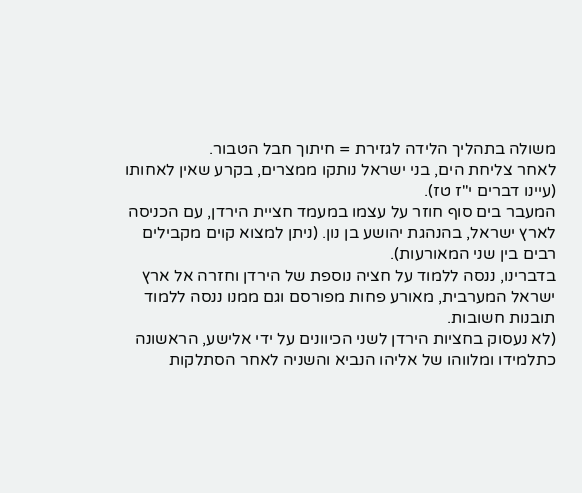משולה בתהליך הלידה לגזירת = חיתוך חבל הטבור.
לאחר צליחת הים, בני ישראל נותקו ממצרים, בקרע שאין לאחותו (עיינו דברים י"ז טז).
המעבר בים סוף חוזר על עצמו במעמד חציית הירדן, עם הכניסה לארץ ישראל, בהנהגת יהושע בן נון. (ניתן למצוא קוים מקבילים רבים בין שני המאורעות).
בדברינו, ננסה ללמוד על חציה נוספת של הירדן וחזרה אל ארץ ישראל המערבית, מאורע פחות מפורסם וגם ממנו ננסה ללמוד תובנות חשובות.
(לא נעסוק בחציות הירדן לשני הכיוונים על ידי אלישע, הראשונה כתלמידו ומלווהו של אליהו הנביא והשניה לאחר הסתלקות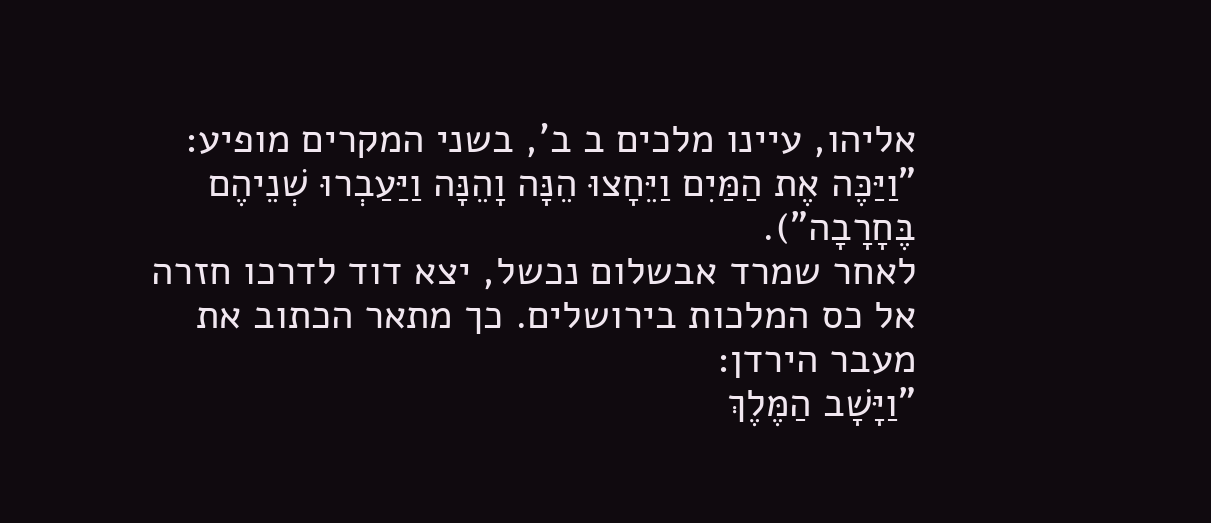אליהו, עיינו מלכים ב ב', בשני המקרים מופיע: "וַיַּכֶּה אֶת הַמַּיִם וַיֵּחָצוּ הֵנָּה וָהֵנָּה וַיַּעַבְרוּ שְׁנֵיהֶם בֶּחָרָבָה").
לאחר שמרד אבשלום נכשל, יצא דוד לדרכו חזרה אל כס המלכות בירושלים. כך מתאר הכתוב את מעבר הירדן:
"וַיָּשָׁב הַמֶּלֶךְ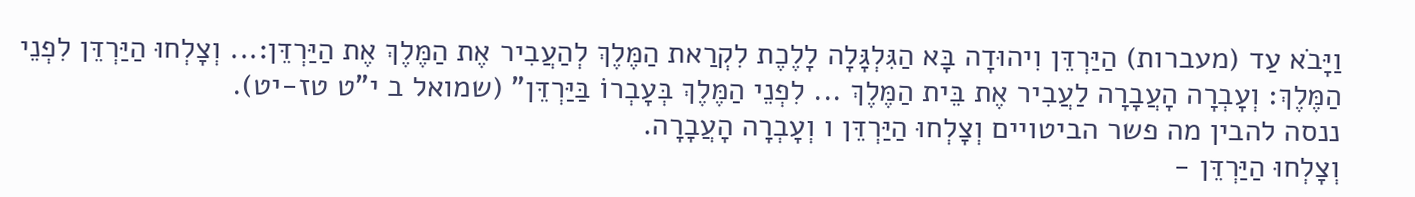וַיָּבֹא עַד (מעברות) הַיַּרְדֵּן וִיהוּדָה בָּא הַגִּלְגָּלָה לָלֶכֶת לִקְרַאת הַמֶּלֶךְ לְהַעֲבִיר אֶת הַמֶּלֶךְ אֶת הַיַּרְדֵּן:... וְצָלְחוּ הַיַּרְדֵּן לִפְנֵי הַמֶּלֶךְ: וְעָבְרָה הָעֲבָרָה לַעֲבִיר אֶת בֵּית הַמֶּלֶךְ ... לִפְנֵי הַמֶּלֶךְ בְּעָבְרוֹ בַּיַּרְדֵּן" (שמואל ב י"ט טז-יט).
ננסה להבין מה פשר הביטויים וְצָלְחוּ הַיַּרְדֵּן ו וְעָבְרָה הָעֲבָרָה.
וְצָלְחוּ הַיַּרְדֵּן -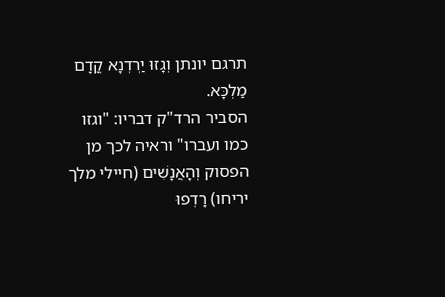תרגם יונתן וְגָזוּ יַרְדְנָא קֳדָם מַלְכָּא.
הסביר הרד"ק דבריו: "וגזו כמו ועברו" וראיה לכך מן הפסוק וְהָאֲנָשִׁים (חיילי מלך יריחו) רָדְפוּ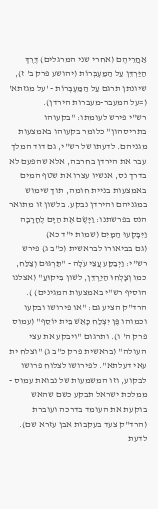אַחֲרֵיהֶם (אחרי שני המרגלים) דֶּרֶךְ הַיַּרְדֵּן עַל הַמַּעְבְּרוֹת (יהושע פרק ב' ז), שיונתן תרגם עַל הַמַּעְבְּרוֹת - 'על מגזתא' (=על המעבר-מעברות הירדן).
רש"י פירש לעומתו: "בקעוהו בתריסהון" כלומר בקעוהו באמצעות מגניהם. לדעתו של רש"י, גם דוד המלך עבר את הירדן בחרבה, אלא שהפעם לא בדרך נס, אנשיו עצרו את שטף המים באמצעות בניית חומה, תוך שימוש במגניהם והירדן נבקע. בלשון זו מתואר הנס בפרשתנו: וַיָּשֶׂם אֶת הַיָּם לֶחָרָבָה וַיִּבָּקְעוּ הַמָּיִם (שמות י"ד כא)
(גם בביאורו לבראשית (כ"ב ג) פירש רש"י: וַיְבַקַּע עֲצֵי עֹלָה - "תַּרְגּוּם וְצַלַּח, כמו וְצָלְחוּ הַיַרְדֵּן, לשׁון בִּיקוּעַ" (אצלנו הוסיף רש"י באמצעות המגינים) ).
הרד"ק הציע גם: "או פירושו ובקעו וכמוהו פֶּן יִצְלַח כָּאֵשׁ בֵּית יוֹסֵף" (עמוס פרק ה' ו). ותרגום "ויבקע את עצי העולה" (בראשית פרק כ"ב ג) "וצלח ית עאי דעלתא". לפירושו לצלוח פרושו לבקוע, וזו המשמעות של נבואת עמוס - ממלכת ישראל תבקע כשם שהאש בוקעת את העומד בדרכה ועוברת (הרד"ק צעד בעקבות אבן עזרא שם). לדעת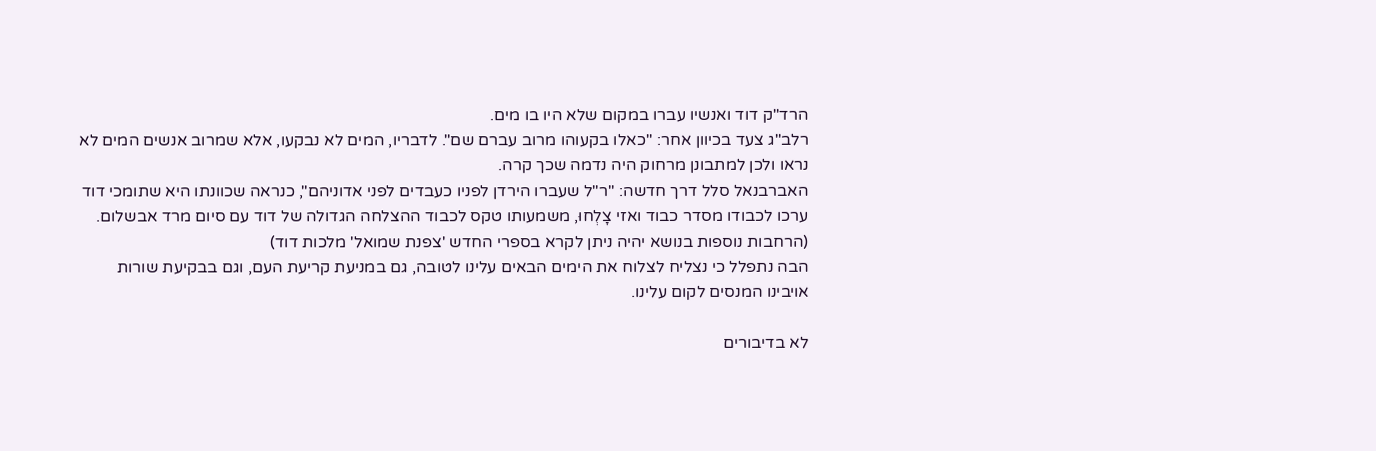הרד"ק דוד ואנשיו עברו במקום שלא היו בו מים.
רלב"ג צעד בכיוון אחר: "כאלו בקעוהו מרוב עברם שם". לדבריו, המים לא נבקעו, אלא שמרוב אנשים המים לא נראו ולכן למתבונן מרחוק היה נדמה שכך קרה.
האברבנאל סלל דרך חדשה: "ר"ל שעברו הירדן לפניו כעבדים לפני אדוניהם", כנראה שכוונתו היא שתומכי דוד ערכו לכבודו מסדר כבוד ואזי צָלְחוּ, משמעותו טקס לכבוד ההצלחה הגדולה של דוד עם סיום מרד אבשלום.
(הרחבות נוספות בנושא יהיה ניתן לקרא בספרי החדש 'צפנת שמואל' מלכות דוד)
הבה נתפלל כי נצליח לצלוח את הימים הבאים עלינו לטובה, גם במניעת קריעת העם, וגם בבקיעת שורות אויבינו המנסים לקום עלינו.

לא בדיבורים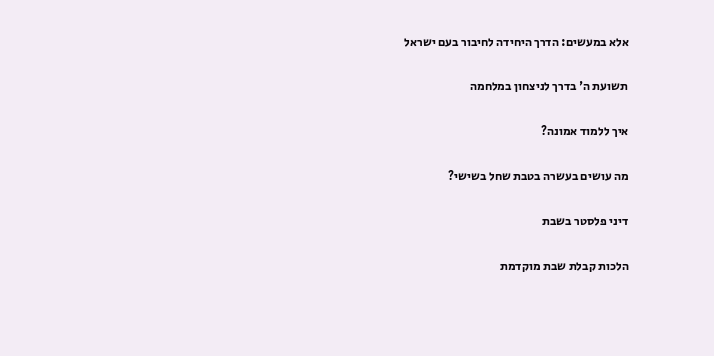אלא במעשים: הדרך היחידה לחיבור בעם ישראל

תשועת ה' בדרך לניצחון במלחמה

איך ללמוד אמונה?

מה עושים בעשרה בטבת שחל בשישי?

דיני פלסטר בשבת

הלכות קבלת שבת מוקדמת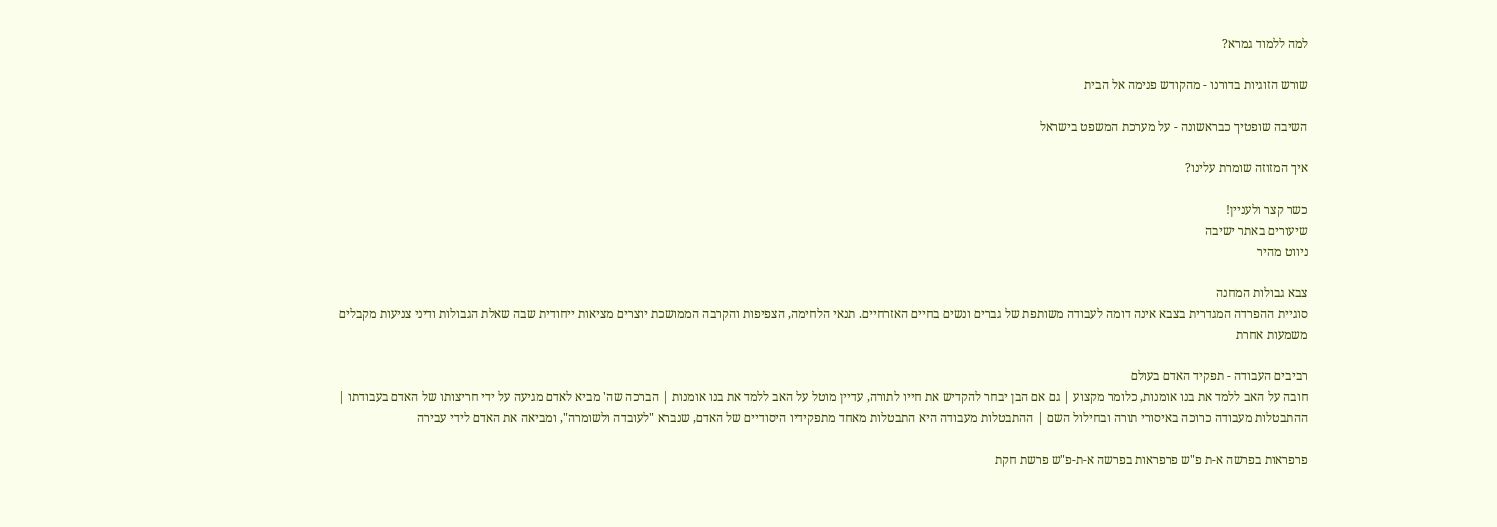למה ללמוד גמרא?

שורש הזוגיות בדורנו - מהקודש פנימה אל הבית

השיבה שופטיך כבראשונה - על מערכת המשפט בישראל

איך המזוזה שומרת עלינו?

כשר קצר ולעניין!
שיעורים באתר ישיבה
ניווט מהיר

צבא גבולות המחנה
סוגיית ההפרדה המגדרית בצבא אינה דומה לעבודה משותפת של גברים ונשים בחיים האזרחיים. תנאי הלחימה, הצפיפות והקרבה הממושכת יוצרים מציאות ייחודית שבה שאלת הגבולות ודיני צניעות מקבלים משמעות אחרת

רביבים העבודה - תפקיד האדם בעולם
חובה על האב ללמד את בנו אומנות, כלומר מקצוע | גם אם הבן יבחר להקדיש את חייו לתורה, עדיין מוטל על האב ללמד את בנו אומנות | הברכה שה' מביא לאדם מגיעה על ידי חריצותו של האדם בעבודתו | ההתבטלות מעבודה כרוכה באיסורי תורה ובחילול השם | ההתבטלות מעבודה היא התבטלות מאחד מתפקידיו היסודיים של האדם, שנברא "לעובדה ולשומרה", ומביאה את האדם לידי עבירה

פרפראות בפרשה א-ת פ"ש פרפראות בפרשה א-ת-פ"ש פרשת חקת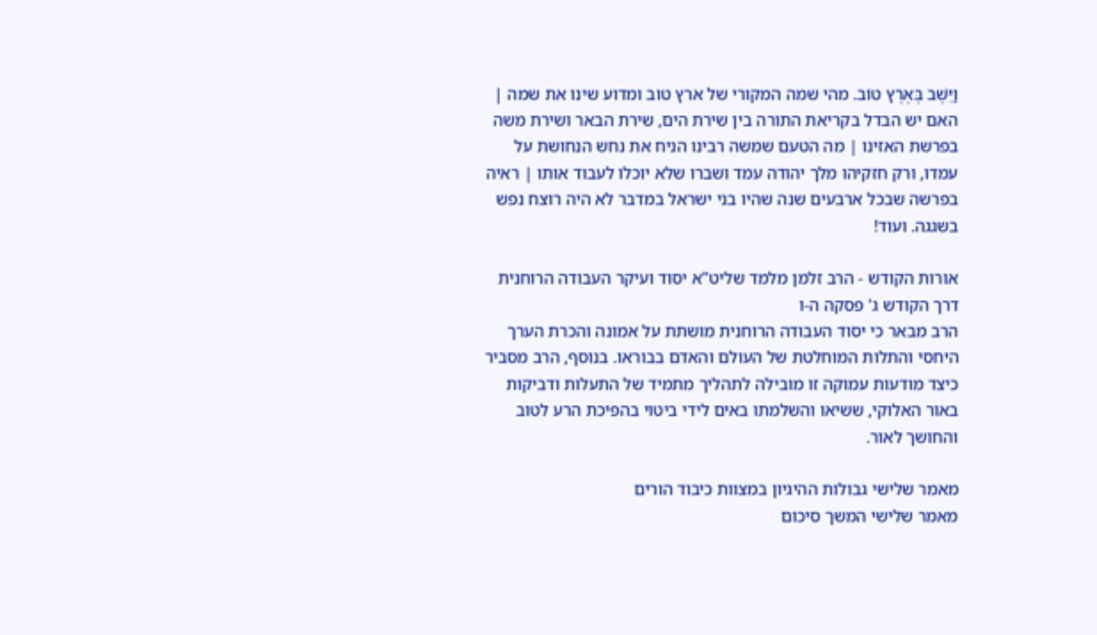וַיֵּשֶׁב בְּאֶרֶץ טוֹב. מהי שמה המקורי של ארץ טוב ומדוע שינו את שמה | האם יש הבדל בקריאת התורה בין שירת הים, שירת הבאר ושירת משה בפרשת האזינו | מה הטעם שמשה רבינו הניח את נחש הנחושת על עמדו, ורק חזקיהו מלך יהודה עמד ושברו שלא יוכלו לעבוד אותו | ראיה בפרשה שבכל ארבעים שנה שהיו בני ישראל במדבר לא היה רוצח נפש בשגגה. ועוד!

אורות הקודש - הרב זלמן מלמד שליט"א יסוד ועיקר העבודה הרוחנית
דרך הקודש ג' פסקה ה-ו
הרב מבאר כי יסוד העבודה הרוחנית מושתת על אמונה והכרת הערך היחסי והתלות המוחלטת של העולם והאדם בבוראו. בנוסף, הרב מסביר כיצד מודעות עמוקה זו מובילה לתהליך מתמיד של התעלות ודביקות באור האלוקי, ששיאו והשלמתו באים לידי ביטוי בהפיכת הרע לטוב והחושך לאור.

מאמר שלישי גבולות ההיגיון במצוות כיבוד הורים
מאמר שלישי המשך סיכום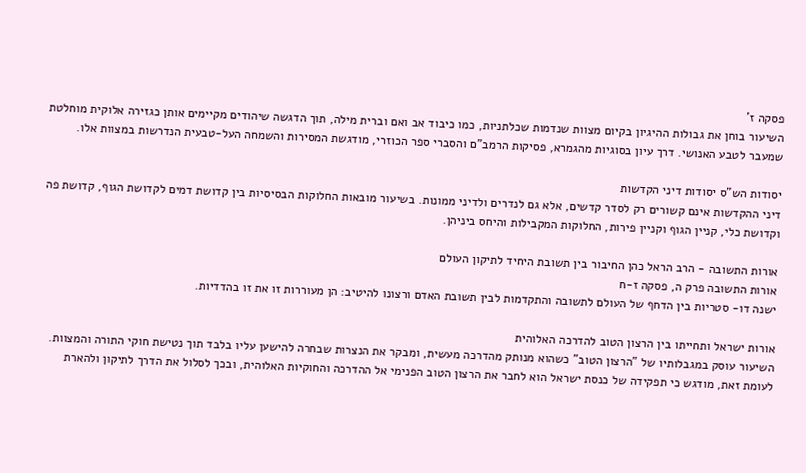פסקה ז'
השיעור בוחן את גבולות ההיגיון בקיום מצוות שנדמות שכלתניות, כמו כיבוד אב ואם וברית מילה, תוך הדגשה שיהודים מקיימים אותן כגזירה אלוקית מוחלטת שמעבר לטבע האנושי. דרך עיון בסוגיות מהגמרא, פסיקות הרמב"ם והסברי ספר הכוזרי, מודגשת המסירות והשמחה העל-טבעית הנדרשות במצוות אלו.

יסודות הש"ס יסודות דיני הקדשות
דיני ההקדשות אינם קשורים רק לסדר קדשים, אלא גם לנדרים ולדיני ממונות. בשיעור מובאות החלוקות הבסיסיות בין קדושת דמים לקדושת הגוף, קדושת פה וקדושת כלי, קניין הגוף וקניין פירות, החלוקות המקבילות והיחס ביניהן.

אורות התשובה - הרב הראל כהן החיבור בין תשובת היחיד לתיקון העולם
אורות התשובה פרק ה, פסקה ז-ח
ישנה דו- סטריות בין הדחף של העולם לתשובה והתקדמות לבין תשובת האדם ורצונו להיטיב: הן מעוררות זו את זו בהדדיות.

אורות ישראל ותחייתו בין הרצון הטוב להדרכה האלוהית
השיעור עוסק במגבלותיו של "הרצון הטוב" כשהוא מנותק מהדרכה מעשית, ומבקר את הנצרות שבחרה להישען עליו בלבד תוך נטישת חוקי התורה והמצוות. לעומת זאת, מודגש כי תפקידה של כנסת ישראל הוא לחבר את הרצון הטוב הפנימי אל ההדרכה והחוקיות האלוהית, ובכך לסלול את הדרך לתיקון ולהארת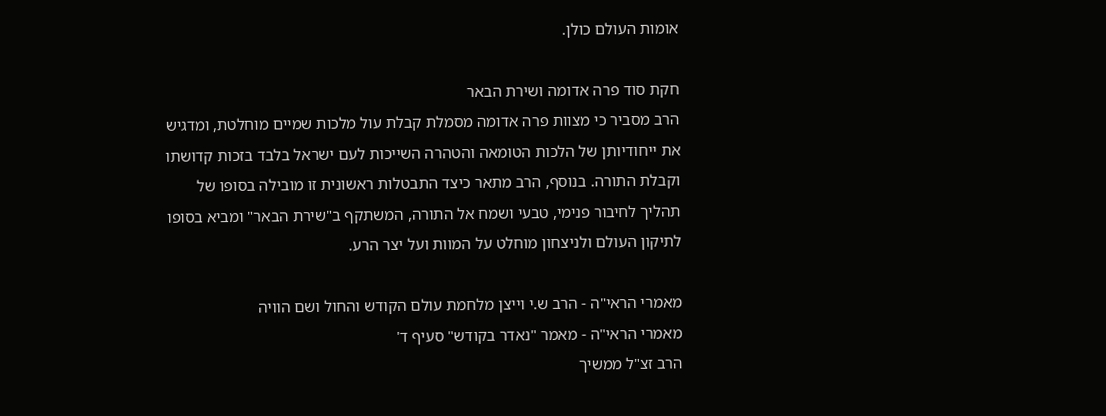אומות העולם כולן.

חקת סוד פרה אדומה ושירת הבאר
הרב מסביר כי מצוות פרה אדומה מסמלת קבלת עול מלכות שמיים מוחלטת, ומדגיש את ייחודיותן של הלכות הטומאה והטהרה השייכות לעם ישראל בלבד בזכות קדושתו וקבלת התורה. בנוסף, הרב מתאר כיצד התבטלות ראשונית זו מובילה בסופו של תהליך לחיבור פנימי, טבעי ושמח אל התורה, המשתקף ב"שירת הבאר" ומביא בסופו לתיקון העולם ולניצחון מוחלט על המוות ועל יצר הרע.

מאמרי הראי"ה - הרב ש.י וייצן מלחמת עולם הקודש והחול ושם הוויה
מאמרי הראי"ה - מאמר "נאדר בקודש" סעיף ד'
הרב זצ"ל ממשיך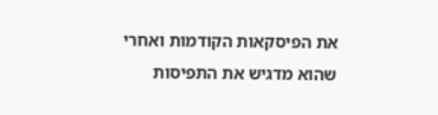את הפיסקאות הקודמות ואחרי שהוא מדגיש את התפיסות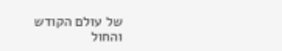של עולם הקודש והחול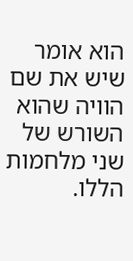הוא אומר שיש את שם הוויה שהוא השורש של שני מלחמות הללו.